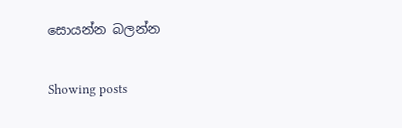සොයන්න බලන්න

Showing posts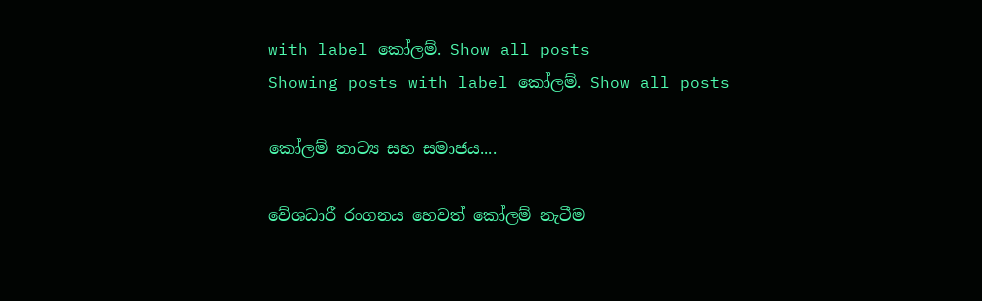with label කෝලම්. Show all posts
Showing posts with label කෝලම්. Show all posts

කෝලම් නාට්‍ය සහ සමාජය....

වේශධාරී රංගනය හෙවත් කෝලම් නැටීම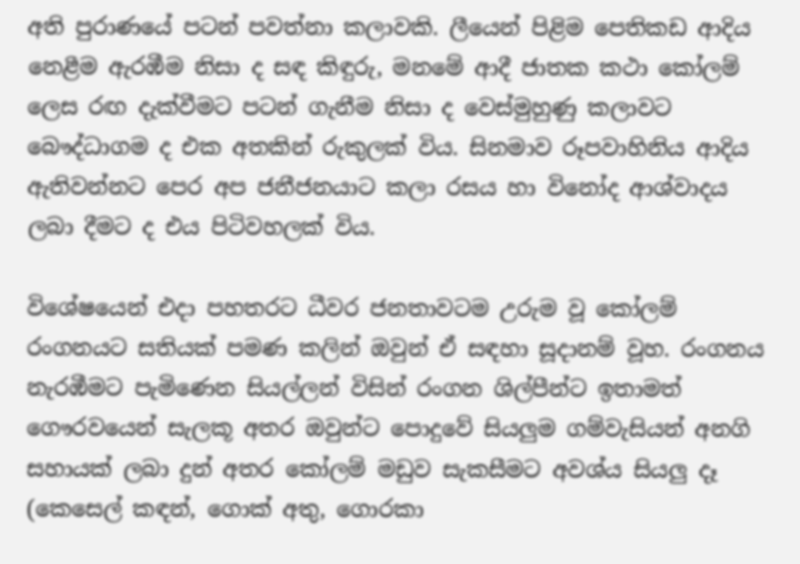අති පුරාණයේ පටන් පවත්නා කලාවකි. ලීයෙන් පිළිම පෙතිකඩ ආදිය නෙළීම ඇරඹීම නිසා ද සඳ කිඳුරු, මනමේ ආදී ජාතක කථා කෝලම් ලෙස රඟ දැක්‌වීමට පටන් ගැනීම නිසා ද වෙස්‌මුහුණු කලාවට බෞද්ධාගම ද එක අතකින් රුකුලක්‌ විය. සිනමාව රූපවාහිනිය ආදිය ඇතිවන්නට පෙර අප ජනීජනයාට කලා රසය හා විනෝද ආශ්වාදය ලබා දීමට ද එය පිටිවහලක්‌ විය.

විශේෂයෙන් එදා පහතරට ධීවර ජනතාවටම උරුම වූ කෝලම් රංගනයට සතියක්‌ පමණ කලින් ඔවුන් ඒ සඳහා සූදානම් වූහ. රංගනය නැරඹීමට පැමිණෙන සියල්ලන් විසින් රංගන ශිල්පීන්ට ඉතාමත් ගෞරවයෙන් සැලකූ අතර ඔවුන්ට පොදුවේ සියලුම ගම්වැසියන් අනගි සහායක්‌ ලබා දුන් අතර කෝලම් මඩුව සැකසීමට අවශ්ය සියලු දෑ (කෙසෙල් කඳන්, ගොක්‌ අතු, ගොරකා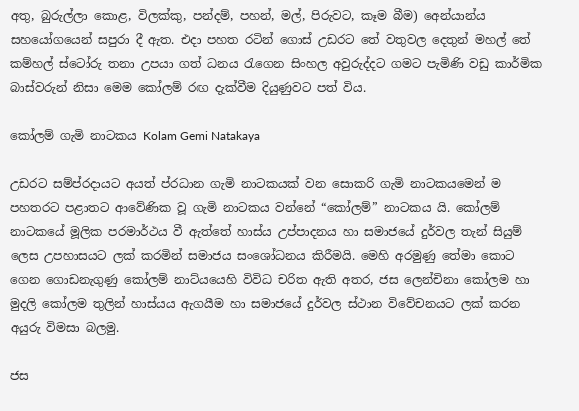අතු, බුරුල්ලා කොළ, විලක්‌කු, පන්දම්, පහන්, මල්, පිරුවට, කෑම බීම) අෙන්යාන්ය සහයෝගයෙන් සපුරා දී ඇත. එදා පහත රටින් ගොස්‌ උඩරට තේ වතුවල දෙතුන් මහල් තේ කම්හල් ස්‌ටෝරු තනා උපයා ගත් ධනය රැගෙන සිංහල අවුරුද්දට ගමට පැමිණි වඩු කාර්මික බාස්‌වරුන් නිසා මෙම කෝලම් රඟ දැක්‌වීම දියුණුවට පත් විය.

කෝලම් ගැමි නාටකය Kolam Gemi Natakaya

උඩරට සම්ප්රදායට අයත් ප්රධාන ගැමි නාටකයක් වන සොකරි ගැමි නාටකයමෙන් ම පහතරට පළාතට ආවේණික වූ ගැමි නාටකය වන්නේ “කෝලම්” නාටකය යි. කෝලම් නාටකයේ මූලික පරමාර්ථය වී ඇත්තේ හාස්ය උප්පාදනය හා සමාජයේ දුර්වල තැන් සියුම් ලෙස උපහාසයට ලක් කරමින් සමාජය සංශෝධනය කිරීමයි. මෙහි අරමුණු තේමා කොට ගෙන ගොඩනැගුණු කෝලම් නාට්යයෙහි විවිධ චරිත ඇති අතර, ජස ලෙන්චිනා කෝලම හා මුදලි කෝලම තුලින් හාස්යය ඇගයීම හා සමාජයේ දුර්වල ස්ථාන විවේචනයට ලක් කරන අයුරු විමසා බලමු.

ජස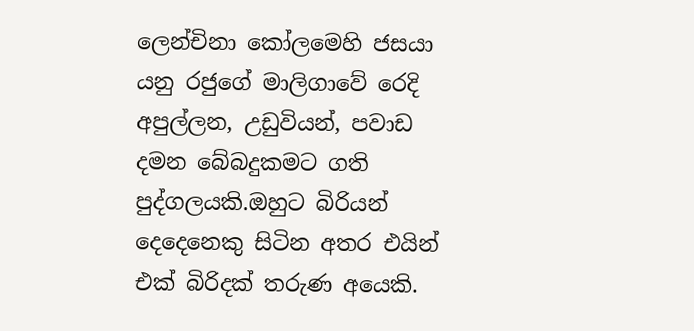ලෙන්චිනා කෝලමෙහි ජසයා යනු රජුගේ මාලිගාවේ රෙදි අපුල්ලන, උඩුවියන්, පවාඩ දමන බේබදුකමට ගති පුද්ගලයකි.ඔහුට බිරියන් දෙදෙනෙකු සිටින අතර එයින් එක් බිරිදක් තරුණ අයෙකි.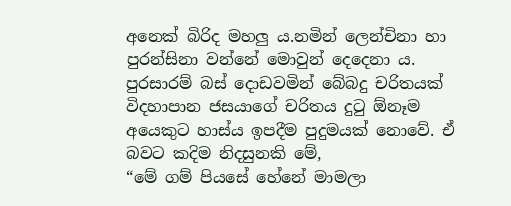අනෙක් බිරිද මහලු ය.නමින් ලෙන්චිනා හා පුරන්සිනා වන්නේ මොවුන් දෙදෙනා ය. පුරසාරම් බස් දොඩවමින් බේබදු චරිතයක් විදහාපාන ජසයාගේ චරිතය දුටු ඕනෑම අයෙකුට හාස්ය ඉපදීම පුදුමයක් නොවේ. ඒ බවට කදිම නිදසුනකි මේ,
“මේ ගම් පියසේ හේනේ මාමලා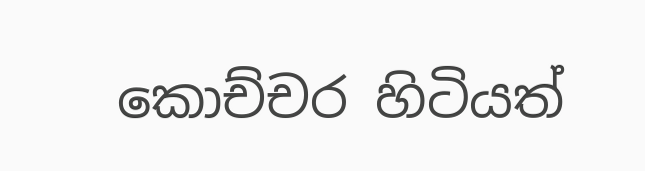කොච්චර හිටියත්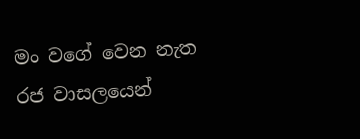මං වගේ වෙන නැත
රජ වාසලයෙන්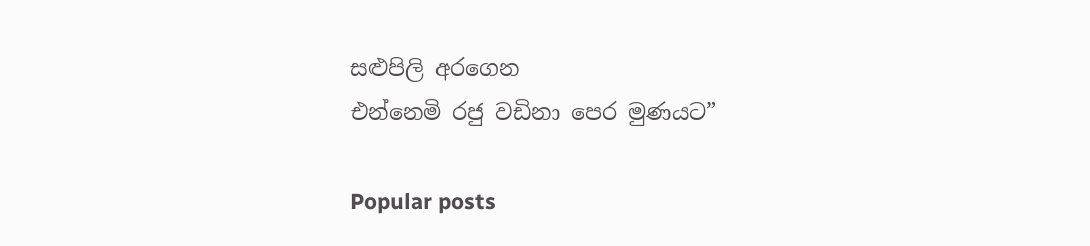සළුපිලි අරගෙන
එන්නෙමි රජු වඩිනා පෙර මුණයට”

Popular posts